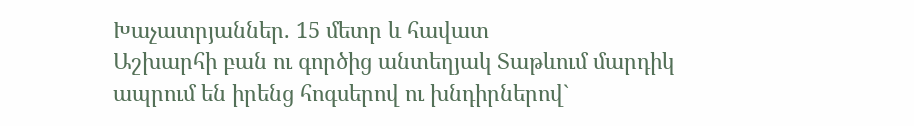Խաչատրյաններ. 15 մետր և հավատ
Աշխարհի բան ու գործից անտեղյակ Տաթևում մարդիկ ապրում են իրենց հոգսերով ու խնդիրներով`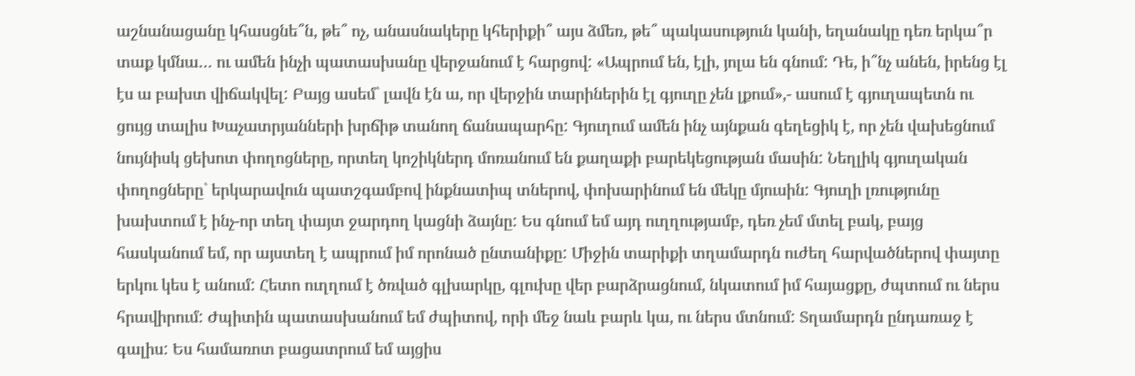աշնանացանը կհասցնե՞ն, թե՞ ոչ, անասնակերը կհերիքի՞ այս ձմեռ, թե՞ պակասություն կանի, եղանակը դեռ երկա՞ր տաք կմնա… ու ամեն ինչի պատասխանը վերջանում է հարցով: «Ապրում են, էլի, յոլա են գնում: Դե, ի՞նչ անեն, իրենց էլ էս ա բախտ վիճակվել: Բայց ասեմ` լավն էն ա, որ վերջին տարիներին էլ գյուղը չեն լքում»,- ասում է գյուղապետն ու ցույց տալիս Խաչատրյանների խրճիթ տանող ճանապարհը: Գյուղում ամեն ինչ այնքան գեղեցիկ է, որ չեն վախեցնում նույնիսկ ցեխոտ փողոցները, որտեղ կոշիկներդ մոռանում են քաղաքի բարեկեցության մասին: Նեղլիկ գյուղական փողոցները` երկարավուն պատշգամբով ինքնատիպ տներով, փոխարինում են մեկը մյուսին: Գյուղի լռությունը խախտում է ինչ-որ տեղ փայտ ջարդող կացնի ձայնը: Ես գնում եմ այդ ուղղությամբ, դեռ չեմ մտել բակ, բայց հասկանում եմ, որ այստեղ է ապրում իմ որոնած ընտանիքը: Միջին տարիքի տղամարդն ուժեղ հարվածներով փայտը երկու կես է անում: Հետո ուղղում է ծռված գլխարկը, գլուխը վեր բարձրացնում, նկատում իմ հայացքը, ժպտում ու ներս հրավիրում: Ժպիտին պատասխանում եմ ժպիտով, որի մեջ նաև բարև կա, ու ներս մտնում: Տղամարդն ընդառաջ է գալիս: Ես համառոտ բացատրում եմ այցիս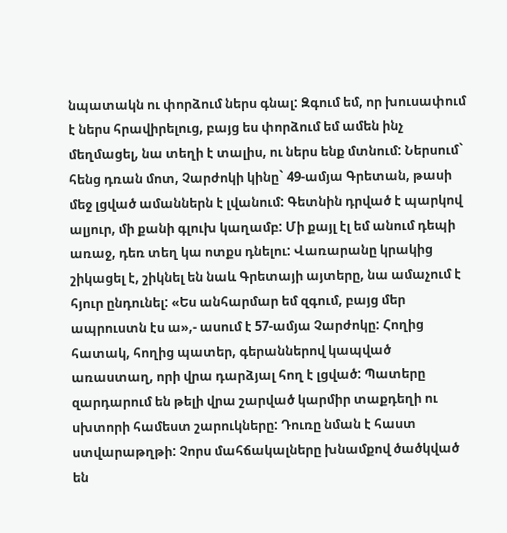նպատակն ու փորձում ներս գնալ: Զգում եմ, որ խուսափում է ներս հրավիրելուց, բայց ես փորձում եմ ամեն ինչ մեղմացել, նա տեղի է տալիս, ու ներս ենք մտնում: Ներսում` հենց դռան մոտ, Չարժոկի կինը` 49-ամյա Գրետան, թասի մեջ լցված ամաններն է լվանում: Գետնին դրված է պարկով ալյուր, մի քանի գլուխ կաղամբ: Մի քայլ էլ եմ անում դեպի առաջ, դեռ տեղ կա ոտքս դնելու: Վառարանը կրակից շիկացել է, շիկնել են նաև Գրետայի այտերը, նա ամաչում է հյուր ընդունել: «Ես անհարմար եմ զգում, բայց մեր ապրուստն էս ա»,- ասում է 57-ամյա Չարժոկը: Հողից հատակ, հողից պատեր, գերաններով կապված առաստաղ, որի վրա դարձյալ հող է լցված: Պատերը զարդարում են թելի վրա շարված կարմիր տաքդեղի ու սխտորի համեստ շարուկները: Դուռը նման է հաստ ստվարաթղթի: Չորս մահճակալները խնամքով ծածկված են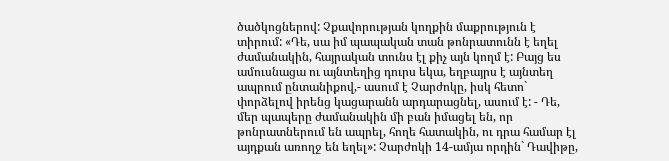ծածկոցներով: Չքավորության կողքին մաքրություն է տիրում: «Դե, սա իմ պապական տան թոնրատունն է եղել ժամանակին, հայրական տունս էլ քիչ այն կողմ է: Բայց ես ամուսնացա ու այնտեղից դուրս եկա, եղբայրս է այնտեղ ապրում ընտանիքով,- ասում է Չարժոկը, իսկ հետո` փորձելով իրենց կացարանն արդարացնել, ասում է: - Դե, մեր պապերը ժամանակին մի բան իմացել են, որ թոնրատներում են ապրել, հողե հատակին, ու դրա համար էլ այդքան առողջ են եղել»: Չարժոկի 14-ամյա որդին` Դավիթը,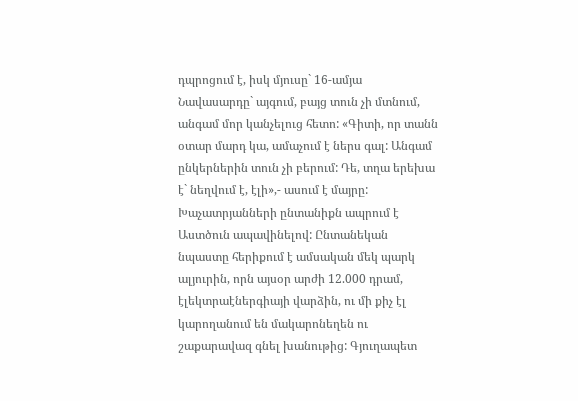դպրոցում է, իսկ մյուսը` 16-ամյա Նավասարդը` այգում, բայց տուն չի մտնում, անգամ մոր կանչելուց հետո: «Գիտի, որ տանն օտար մարդ կա, ամաչում է ներս գալ: Անգամ ընկերներին տուն չի բերում: Դե, տղա երեխա է` նեղվում է, էլի»,- ասում է մայրը: Խաչատրյանների ընտանիքն ապրում է Աստծուն ապավինելով: Ընտանեկան նպաստը հերիքում է ամսական մեկ պարկ ալյուրին, որն այսօր արժի 12.000 դրամ, էլեկտրաէներգիայի վարձին, ու մի քիչ էլ կարողանում են մակարոնեղեն ու շաքարավազ գնել խանութից: Գյուղապետ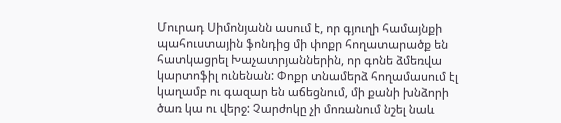Մուրադ Սիմոնյանն ասում է, որ գյուղի համայնքի պահուստային ֆոնդից մի փոքր հողատարածք են հատկացրել Խաչատրյաններին, որ գոնե ձմեռվա կարտոֆիլ ունենան: Փոքր տնամերձ հողամասում էլ կաղամբ ու գազար են աճեցնում, մի քանի խնձորի ծառ կա ու վերջ: Չարժոկը չի մոռանում նշել նաև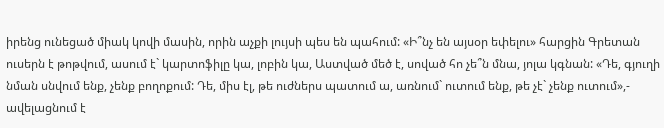իրենց ունեցած միակ կովի մասին, որին աչքի լույսի պես են պահում: «Ի՞նչ են այսօր եփելու» հարցին Գրետան ուսերն է թոթվում, ասում է` կարտոֆիլը կա, լոբին կա, Աստված մեծ է, սոված հո չե՞ն մնա, յոլա կգնան: «Դե, գյուղի նման սնվում ենք, չենք բողոքում: Դե, միս էլ, թե ուժներս պատում ա, առնում` ուտում ենք, թե չէ` չենք ուտում»,- ավելացնում է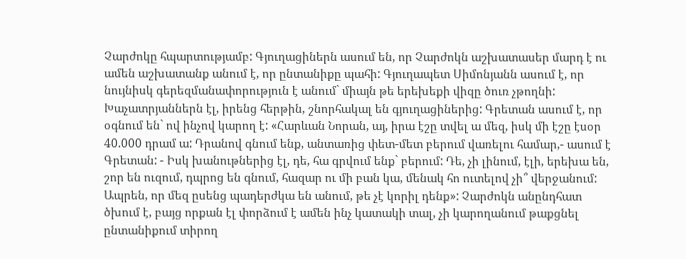Չարժոկը հպարտությամբ: Գյուղացիներն ասում են, որ Չարժոկն աշխատասեր մարդ է ու ամեն աշխատանք անում է, որ ընտանիքը պահի: Գյուղապետ Սիմոնյանն ասում է, որ նույնիսկ գերեզմանափորություն է անում` միայն թե երեխեքի վիզը ծուռ չթողնի: Խաչատրյաններն էլ, իրենց հերթին, շնորհակալ են գյուղացիներից: Գրետան ասում է, որ օգնում են` ով ինչով կարող է: «Հարևան Նորան, այ, իրա էշը տվել ա մեզ, իսկ մի էշը էսօր 40.000 դրամ ա: Դրանով գնում ենք, անտառից փետ-մետ բերում վառելու համար,- ասում է Գրետան: - Իսկ խանութներից էլ, դե, հա գրվում ենք` բերում: Դե, չի լինում, էլի, երեխա են, շոր են ուզում, դպրոց են գնում, հազար ու մի բան կա, մենակ հո ուտելով չի՞ վերջանում: Ապրեն, որ մեզ ըսենց պադերժկա են անում, թե չէ կորիլ դենք»: Չարժոկն անընդհատ ծխում է, բայց որքան էլ փորձում է ամեն ինչ կատակի տալ, չի կարողանում թաքցնել ընտանիքում տիրող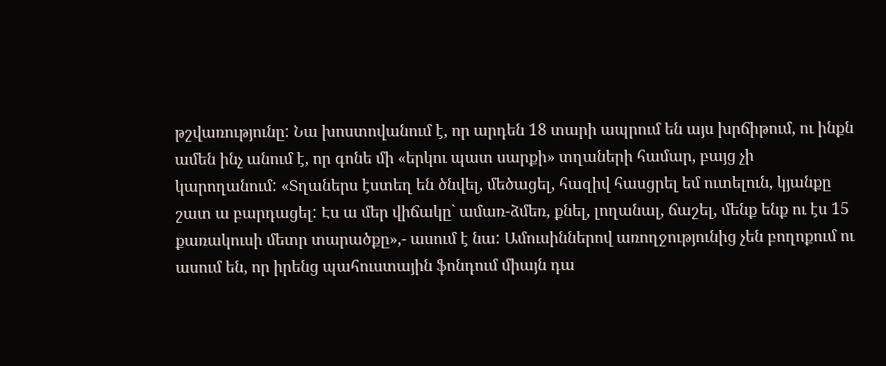թշվառությունը: Նա խոստովանում է, որ արդեն 18 տարի ապրում են այս խրճիթում, ու ինքն ամեն ինչ անում է, որ գոնե մի «երկու պատ սարքի» տղաների համար, բայց չի կարողանում: «Տղաներս էստեղ են ծնվել, մեծացել, հազիվ հասցրել եմ ուտելուն, կյանքը շատ ա բարդացել: Էս ա մեր վիճակը` ամառ-ձմեռ, քնել, լողանալ, ճաշել, մենք ենք ու էս 15 քառակուսի մետր տարածքը»,- ասում է նա: Ամուսիններով առողջությունից չեն բողոքում ու ասում են, որ իրենց պահուստային ֆոնդում միայն դա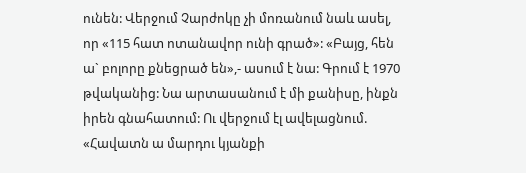ունեն: Վերջում Չարժոկը չի մոռանում նաև ասել, որ «115 հատ ոտանավոր ունի գրած»: «Բայց, հեն ա` բոլորը քնեցրած են»,- ասում է նա: Գրում է 1970 թվականից: Նա արտասանում է մի քանիսը, ինքն իրեն գնահատում: Ու վերջում էլ ավելացնում. «Հավատն ա մարդու կյանքի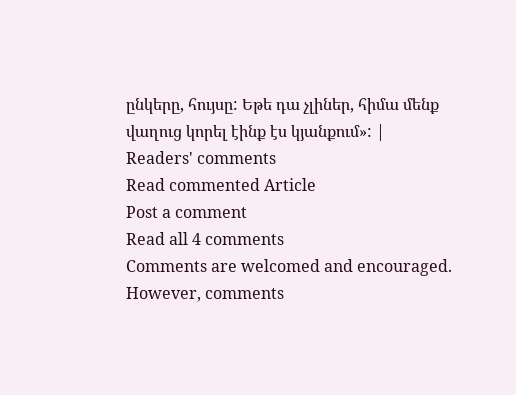ընկերը, հույսը: Եթե դա չլիներ, հիմա մենք վաղուց կորել էինք էս կյանքում»: |
Readers' comments
Read commented Article
Post a comment
Read all 4 comments
Comments are welcomed and encouraged. However, comments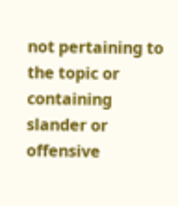not pertaining to the topic or containing slander or offensive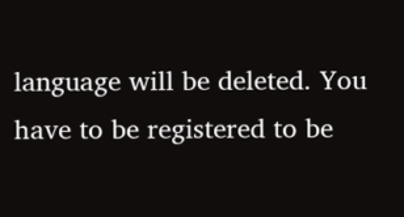language will be deleted. You have to be registered to be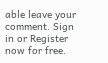able leave your comment. Sign in or Register now for free.